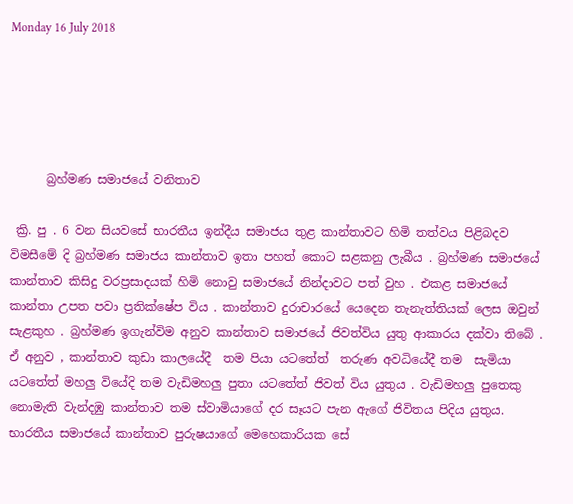Monday 16 July 2018





      බ්‍රහ්මණ සමාජයේ වනිතාව

 ක්‍රි. පු . 6 වන සියවසේ භාරතීය ඉන්දීය සමාජය තුළ කාන්තාවට හිමි තත්වය පිළිබදව විමසීමේ දි බ්‍රහ්මණ සමාජය කාන්තාව ඉතා පහත් කොට සළකනු ලැබීය . බ්‍රහ්මණ සමාජයේ කාන්තාව කිසිදු වරප්‍රසාදයක් හිමි නොවු සමාජයේ නින්දාවට පත් වුහ . එකළ සමාජයේ කාන්තා උපත පවා ප්‍රතික්ෂේප විය . කාන්තාව දුරාචාරයේ යෙදෙන තැනැත්තියක් ලෙස ඔවුන් සැළකුහ . බ්‍රහ්මණ ඉගැන්විම අනුව කාන්තාව සමාජයේ ජිවත්විය යුතු ආකාරය දක්වා තිබේ .
ඒ අනුව , කාන්තාව කුඩා කාලයේදී  තම පියා යටතේත්  තරුණ අවධියේදී තම  සැමියා යටතේත් මහලු වියේදි තම වැඩිමහලු පුතා යටතේත් ජිවත් විය යුතුය . වැඩිමහලු පුතෙකු නොමැති වැන්දඹු කාන්තාව තම ස්වාමියාගේ දර සෑයට පැන ඇගේ ජිවිතය පිදිය යුතුය.
භාරතීය සමාජයේ කාන්තාව පුරුෂයාගේ මෙහෙකාරියක සේ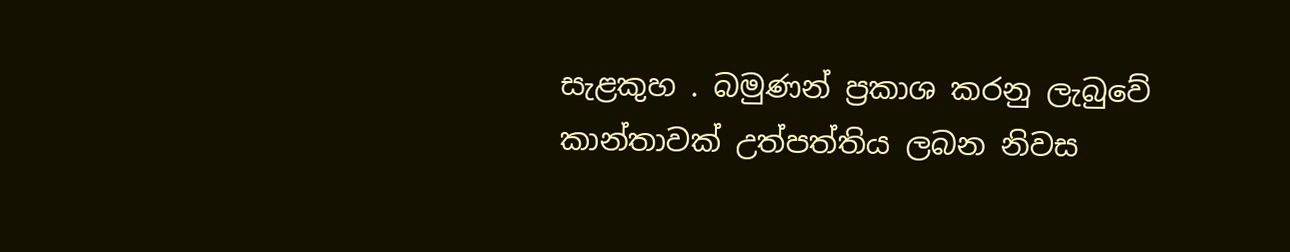සැළකුහ . බමුණන් ප්‍රකාශ කරනු ලැබුවේ කාන්තාවක් උත්පත්තිය ලබන නිවස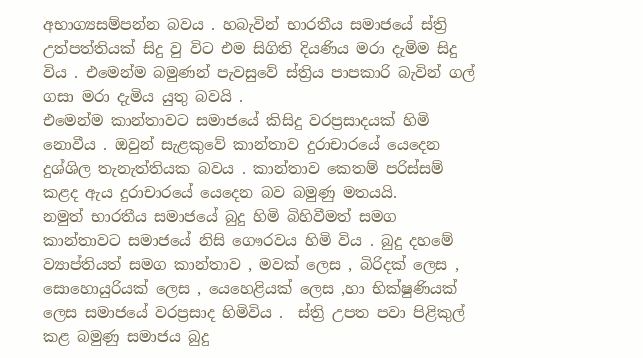අභාග්‍යසම්පන්න බවය . හබැවින් භාරතීය සමාජයේ ස්ත්‍රි උත්පත්තියක් සිදු වු විට එම සිගිති දියණිය මරා දැමිම සිදු විය . එමෙන්ම බමුණන් පැවසුවේ ස්ත්‍රිය පාපකාරි බැවින් ගල් ගසා මරා දැමිය යුතු බවයි .
එමෙන්ම කාන්තාවට සමාජයේ කිසිදු වරප්‍රසාදයක් හිමි නොවීය . ඔවුන් සැළකුවේ කාන්තාව දුරාචාරයේ යෙදෙන දුශ්ශිල තැනැත්තියක බවය . කාන්තාව කෙතම් පරිස්සම් කළද ඇය දුරාචාරයේ යෙදෙන බව බමුණු මතයයි.
නමුත් භාරතීය සමාජයේ බුදු හිමි බිහිවීමත් සමග කාන්තාවට සමාජයේ නිසි ගෞරවය හිමි විය . බුදු දහමේ ව්‍යාප්තියත් සමග කාන්තාව , මවක් ලෙස , බිරිදක් ලෙස , සොහොයුරියක් ලෙස , යෙහෙළියක් ලෙස ,හා භික්ෂුණියක් ලෙස සමාජයේ වරප්‍රසාද හිමිවිය .  ස්ත්‍රි උපත පවා පිළිකුල් කළ බමුණු සමාජය බුදු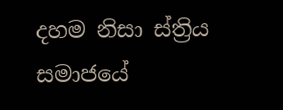දහම නිසා ස්ත්‍රිය සමාජයේ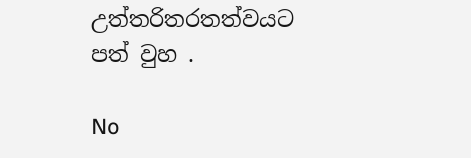උත්තරිතරතත්වයට පත් වුහ .

No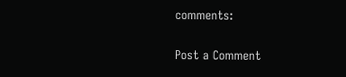comments:

Post a Comment